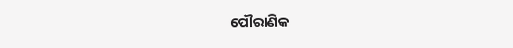ପୌରାଣିକ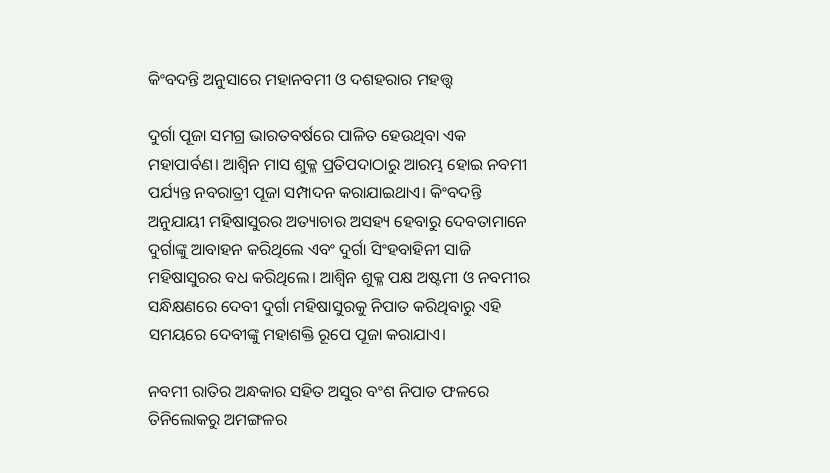କିଂବଦନ୍ତି ଅନୁସାରେ ମହାନବମୀ ଓ ଦଶହରାର ମହତ୍ତ୍ବ

ଦୁର୍ଗା ପୂଜା ସମଗ୍ର ଭାରତବର୍ଷରେ ପାଳିତ ହେଉଥିବା ଏକ ମହାପାର୍ବଣ। ଆଶ୍ୱିନ ମାସ ଶୁକ୍ଳ ପ୍ରତିପଦାଠାରୁ ଆରମ୍ଭ ହୋଇ ନବମୀ ପର୍ଯ୍ୟନ୍ତ ନବରାତ୍ରୀ ପୂଜା ସମ୍ପାଦନ କରାଯାଇଥାଏ। କିଂବଦନ୍ତି ଅନୁଯାୟୀ ମହିଷାସୁରର ଅତ୍ୟାଚାର ଅସହ୍ୟ ହେବାରୁ ଦେବତାମାନେ ଦୁର୍ଗାଙ୍କୁ ଆବାହନ କରିଥିଲେ ଏବଂ ଦୁର୍ଗା ସିଂହବାହିନୀ ସାଜି ମହିଷାସୁରର ବଧ କରିଥିଲେ। ଆଶ୍ୱିନ ଶୁକ୍ଳ ପକ୍ଷ ଅଷ୍ଟମୀ ଓ ନବମୀର ସନ୍ଧିକ୍ଷଣରେ ଦେବୀ ଦୁର୍ଗା ମହିଷାସୁରକୁ ନିପାତ କରିଥିବାରୁ ଏହି ସମୟରେ ଦେବୀଙ୍କୁ ମହାଶକ୍ତି ରୂପେ ପୂଜା କରାଯାଏ।

ନବମୀ ରାତିର ଅନ୍ଧକାର ସହିତ ଅସୁର ବଂଶ ନିପାତ ଫଳରେ ତିନିଲୋକରୁ ଅମଙ୍ଗଳର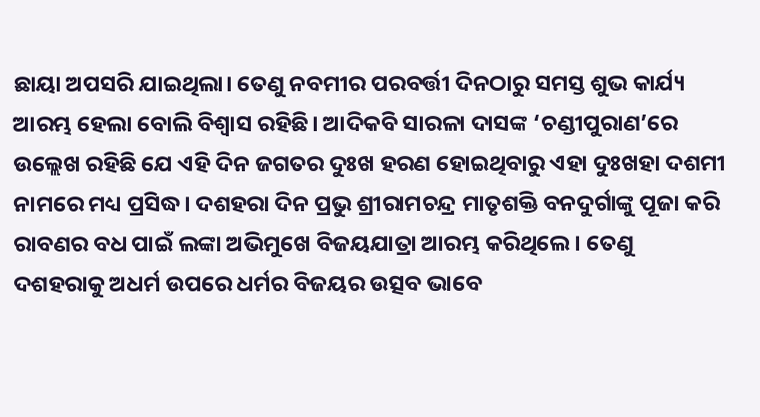ଛାୟା ଅପସରି ଯାଇଥିଲା। ତେଣୁ ନବମୀର ପରବର୍ତ୍ତୀ ଦିନଠାରୁ ସମସ୍ତ ଶୁଭ କାର୍ଯ୍ୟ ଆରମ୍ଭ ହେଲା ବୋଲି ବିଶ୍ୱାସ ରହିଛି। ଆଦିକବି ସାରଳା ଦାସଙ୍କ ‘ଚଣ୍ଡୀପୁରାଣ’ରେ ଉଲ୍ଲେଖ ରହିଛି ଯେ ଏହି ଦିନ ଜଗତର ଦୁଃଖ ହରଣ ହୋଇଥିବାରୁ ଏହା ଦୁଃଖହା ଦଶମୀ ନାମରେ ମଧ୍ୟ ପ୍ରସିଦ୍ଧ। ଦଶହରା ଦିନ ପ୍ରଭୁ ଶ୍ରୀରାମଚନ୍ଦ୍ର ମାତୃଶକ୍ତି ବନଦୁର୍ଗାଙ୍କୁ ପୂଜା କରି ରାବଣର ବଧ ପାଇଁ ଲଙ୍କା ଅଭିମୁଖେ ବିଜୟଯାତ୍ରା ଆରମ୍ଭ କରିଥିଲେ। ତେଣୁ ଦଶହରାକୁ ଅଧର୍ମ ଉପରେ ଧର୍ମର ବିଜୟର ଉତ୍ସବ ଭାବେ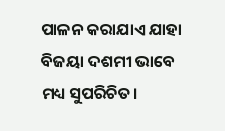ପାଳନ କରାଯାଏ ଯାହା ବିଜୟା ଦଶମୀ ଭାବେ ମଧ୍ୟ ସୁପରିଚିତ।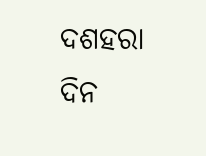ଦଶହରା ଦିନ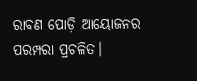ରାବଣ ପୋଡ଼ି ଆୟୋଜନର ପରମ୍ପରା ପ୍ରଚଳିତ।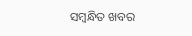ସମ୍ବନ୍ଧିତ ଖବର